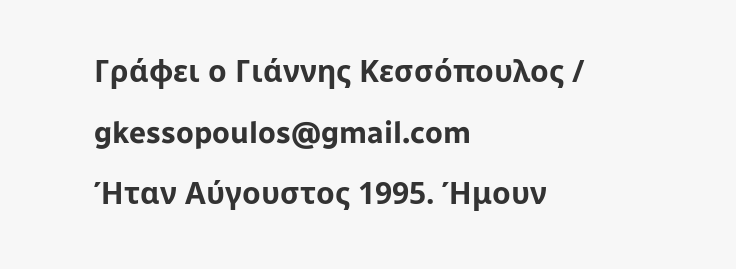Γράφει ο Γιάννης Κεσσόπουλος / gkessopoulos@gmail.com
Ήταν Αύγουστος 1995. Ήμουν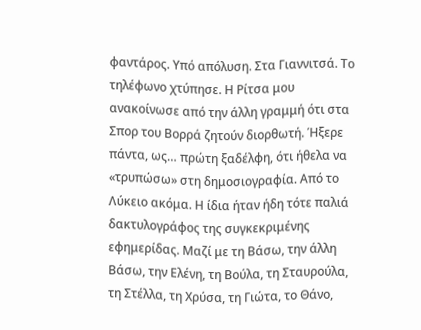φαντάρος. Υπό απόλυση. Στα Γιαννιτσά. Το τηλέφωνο χτύπησε. Η Ρίτσα μου ανακοίνωσε από την άλλη γραμμή ότι στα Σπορ του Βορρά ζητούν διορθωτή. Ήξερε πάντα, ως… πρώτη ξαδέλφη, ότι ήθελα να «τρυπώσω» στη δημοσιογραφία. Από το Λύκειο ακόμα. Η ίδια ήταν ήδη τότε παλιά δακτυλογράφος της συγκεκριμένης εφημερίδας. Μαζί με τη Βάσω, την άλλη Βάσω, την Ελένη, τη Βούλα, τη Σταυρούλα, τη Στέλλα, τη Χρύσα, τη Γιώτα, το Θάνο,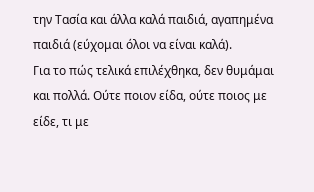την Τασία και άλλα καλά παιδιά, αγαπημένα παιδιά (εύχομαι όλοι να είναι καλά).
Για το πώς τελικά επιλέχθηκα, δεν θυμάμαι και πολλά. Ούτε ποιον είδα, ούτε ποιος με είδε, τι με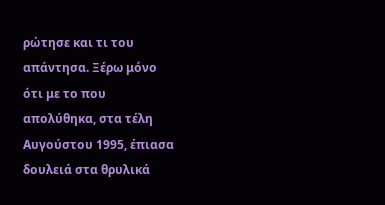ρώτησε και τι του απάντησα. Ξέρω μόνο ότι με το που απολύθηκα, στα τέλη Αυγούστου 1995, έπιασα δουλειά στα θρυλικά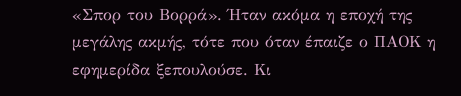«Σπορ του Βορρά». Ήταν ακόμα η εποχή της μεγάλης ακμής, τότε που όταν έπαιζε ο ΠΑΟΚ η εφημερίδα ξεπουλούσε. Κι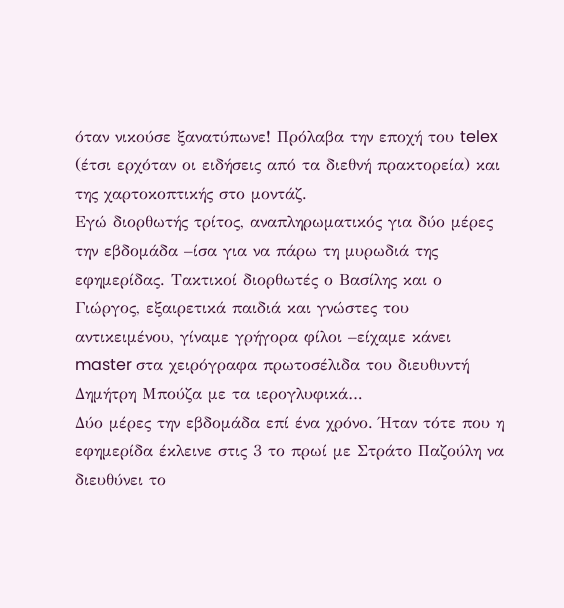όταν νικούσε ξανατύπωνε! Πρόλαβα την εποχή του telex (έτσι ερχόταν οι ειδήσεις από τα διεθνή πρακτορεία) και της χαρτοκοπτικής στο μοντάζ.
Εγώ διορθωτής τρίτος, αναπληρωματικός για δύο μέρες την εβδομάδα –ίσα για να πάρω τη μυρωδιά της εφημερίδας. Τακτικοί διορθωτές ο Βασίλης και ο Γιώργος, εξαιρετικά παιδιά και γνώστες του αντικειμένου, γίναμε γρήγορα φίλοι –είχαμε κάνει master στα χειρόγραφα πρωτοσέλιδα του διευθυντή Δημήτρη Μπούζα με τα ιερογλυφικά…
Δύο μέρες την εβδομάδα επί ένα χρόνο. Ήταν τότε που η εφημερίδα έκλεινε στις 3 το πρωί με Στράτο Παζούλη να διευθύνει το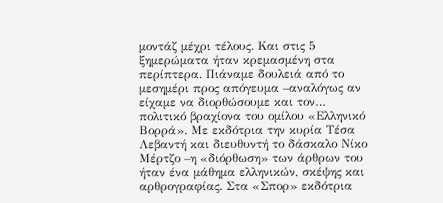μοντάζ μέχρι τέλους. Και στις 5 ξημερώματα ήταν κρεμασμένη στα περίπτερα. Πιάναμε δουλειά από το μεσημέρι προς απόγευμα –αναλόγως αν είχαμε να διορθώσουμε και τον… πολιτικό βραχίονα του ομίλου «Ελληνικό Βορρά». Με εκδότρια την κυρία Τέσα Λεβαντή και διευθυντή το δάσκαλο Νίκο Μέρτζο –η «διόρθωση» των άρθρων του ήταν ένα μάθημα ελληνικών, σκέψης και αρθρογραφίας. Στα «Σπορ» εκδότρια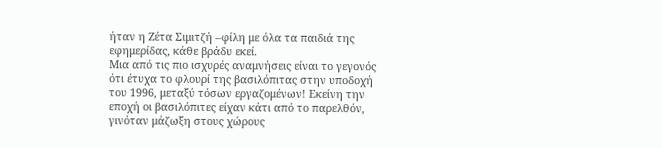ήταν η Ζέτα Σιμιτζή –φίλη με όλα τα παιδιά της εφημερίδας, κάθε βράδυ εκεί.
Μια από τις πιο ισχυρές αναμνήσεις είναι το γεγονός ότι έτυχα το φλουρί της βασιλόπιτας στην υποδοχή του 1996, μεταξύ τόσων εργαζομένων! Εκείνη την εποχή οι βασιλόπιτες είχαν κάτι από το παρελθόν, γινόταν μάζωξη στους χώρους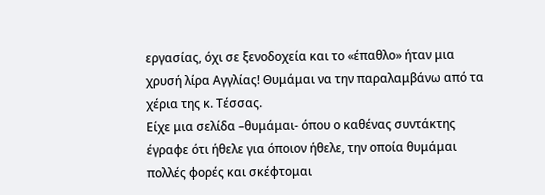εργασίας, όχι σε ξενοδοχεία και το «έπαθλο» ήταν μια χρυσή λίρα Αγγλίας! Θυμάμαι να την παραλαμβάνω από τα χέρια της κ. Τέσσας.
Είχε μια σελίδα –θυμάμαι- όπου ο καθένας συντάκτης έγραφε ότι ήθελε για όποιον ήθελε, την οποία θυμάμαι πολλές φορές και σκέφτομαι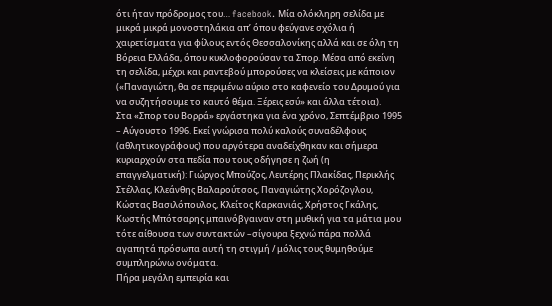ότι ήταν πρόδρομος του… facebook. Μία ολόκληρη σελίδα με μικρά μικρά μονοστηλάκια απ’ όπου φεύγανε σχόλια ή χαιρετίσματα για φίλους εντός Θεσσαλονίκης αλλά και σε όλη τη Βόρεια Ελλάδα, όπου κυκλοφορούσαν τα Σπορ. Μέσα από εκείνη τη σελίδα, μέχρι και ραντεβού μπορούσες να κλείσεις με κάποιον («Παναγιώτη, θα σε περιμένω αύριο στο καφενείο του Δρυμού για να συζητήσουμε το καυτό θέμα. Ξέρεις εσύ» και άλλα τέτοια).
Στα «Σπορ του Βορρά» εργάστηκα για ένα χρόνο, Σεπτέμβριο 1995 – Αύγουστο 1996. Εκεί γνώρισα πολύ καλούς συναδέλφους (αθλητικογράφους) που αργότερα αναδείχθηκαν και σήμερα κυριαρχούν στα πεδία που τους οδήγησε η ζωή (η επαγγελματική): Γιώργος Μπούζος, Λευτέρης Πλακίδας, Περικλής Στέλλας, Κλεάνθης Βαλαρούτσος, Παναγιώτης Χορόζογλου, Κώστας Βασιλόπουλος, Κλείτος Καρκανιάς, Χρήστος Γκάλης, Κωστής Μπότσαρης μπαινόβγαιναν στη μυθική για τα μάτια μου τότε αίθουσα των συντακτών –σίγουρα ξεχνώ πάρα πολλά αγαπητά πρόσωπα αυτή τη στιγμή / μόλις τους θυμηθούμε συμπληρώνω ονόματα.
Πήρα μεγάλη εμπειρία και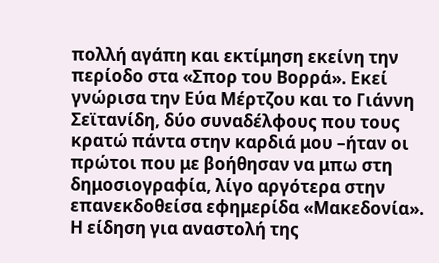πολλή αγάπη και εκτίμηση εκείνη την περίοδο στα «Σπορ του Βορρά». Εκεί γνώρισα την Εύα Μέρτζου και το Γιάννη Σεϊτανίδη, δύο συναδέλφους που τους κρατώ πάντα στην καρδιά μου –ήταν οι πρώτοι που με βοήθησαν να μπω στη δημοσιογραφία, λίγο αργότερα στην επανεκδοθείσα εφημερίδα «Μακεδονία».
Η είδηση για αναστολή της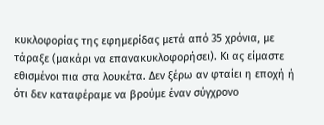κυκλοφορίας της εφημερίδας μετά από 35 χρόνια, με τάραξε (μακάρι να επανακυκλοφορήσει). Κι ας είμαστε εθισμένοι πια στα λουκέτα. Δεν ξέρω αν φταίει η εποχή ή ότι δεν καταφέραμε να βρούμε έναν σύγχρονο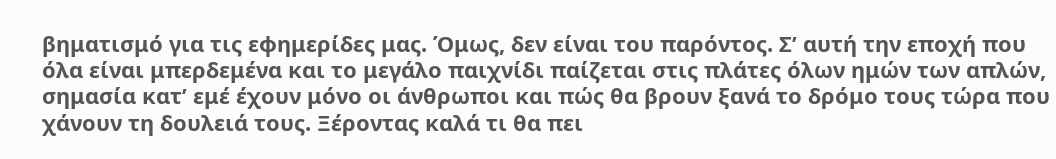βηματισμό για τις εφημερίδες μας. Όμως, δεν είναι του παρόντος. Σ’ αυτή την εποχή που όλα είναι μπερδεμένα και το μεγάλο παιχνίδι παίζεται στις πλάτες όλων ημών των απλών, σημασία κατ’ εμέ έχουν μόνο οι άνθρωποι και πώς θα βρουν ξανά το δρόμο τους τώρα που χάνουν τη δουλειά τους. Ξέροντας καλά τι θα πει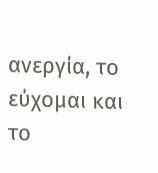ανεργία, το εύχομαι και το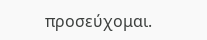προσεύχομαι.